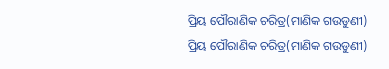ପ୍ରିୟ ପୌରାଣିକ ଚରିତ୍ର(ମାଣିକ ଗଉଡୁଣୀ)
ପ୍ରିୟ ପୌରାଣିକ ଚରିତ୍ର(ମାଣିକ ଗଉଡୁଣୀ)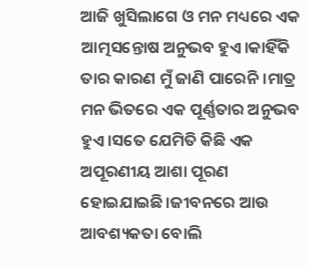ଆଜି ଖୁସିଲାଗେ ଓ ମନ ମଧ୍ୟରେ ଏକ ଆତ୍ମସନ୍ତୋଷ ଅନୁଭବ ହୁଏ।କାହିଁକି ତାର କାରଣ ମୁଁ ଜାଣି ପାରେନି।ମାତ୍ର ମନ ଭିତରେ ଏକ ପୂର୍ଣ୍ଣତାର ଅନୁଭବ ହୁଏ।ସତେ ଯେମିତି କିଛି ଏକ ଅପୂରଣୀୟ ଆଶା ପୂରଣ ହୋଇଯାଇଛି।ଜୀବନରେ ଆଉ ଆବଶ୍ୟକତା ବୋଲି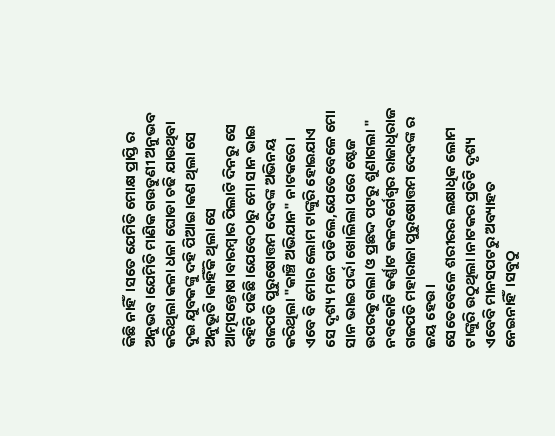କିଛି ନାହିଁ।ସତେ ଯେମିତି ମୋକ୍ଷ ପ୍ରାପ୍ତି ର ଅନୁଭବ।ଯେମିତି ମାଣିକ ଗଉଡୁଣୀ ଅନୁଭବ କରିଥିଲା କଳା ଧଳା ଘୋଡା ଚଢି ଯାଉଥିବା ଦୁଇ ଯୁବକଙ୍କୁ ଦହି ପିଆଇ।କଣ ଥିଲା ସେ ଅନୁଭୂତି।କାହିଁକି ଥିଲା ସେ ଆତ୍ମସନ୍ତୋଷ।ବାରମ୍ବାର ପିଲାଟି ଦିନରୁ ସେ ବହିଟି ପଢିଛି।ଯେବେଠାରୁ ମୋ ସାନ ଭାଇ ଗଜପତି ପୁରୁଷୋତ୍ତମ ଦେବଙ୍କ ଅଭିନୟ କରିଥିଲା "କାଞ୍ଚି ଅଭିଯାନ" ନାଟକରେ।
ଏବେ ବି ମୋର ଲୋମ ଟାଙ୍କୁରି ହୋଇଯାଏ ସେ ଦୃଶ୍ୟ ମନେ ପଡିଲେ,ଯେତେବେଳେ ମୋ ସାନ ଭାଇ ପର୍ଦ୍ଦା ଖୋଲିଲା ପରେ ଷ୍ଟେଜ ଉପରକୁ ଗଲା ଓ ପ୍ରଛଦ୍ଦ ପଟରୁ ଶୁଣାଗଲା " ନବକୋଟି କର୍ଣ୍ଣାଟ କଳବର୍ଗେଶ୍ୱର ରାଜାଧିରାଜ ଗଜପତି ମହାରାଜା ପୁରୁଷୋତ୍ତମ ଦେବଙ୍କ ର ଜୟ ହେଉ।
ସେତେବେଳେ ଶରୀରର ଲକ୍ଷାଧିକ ଲୋମ ଟାଙ୍କୁରି ଉଠୁଥିଲା।ନାଟକର ପ୍ରତିଟି ଦୃଶ୍ୟ ଏବେବି ମାନସପଟରୁ ଅବ୍ୟାହତ ନେଇନାହିଁ।ସବୁଠୁ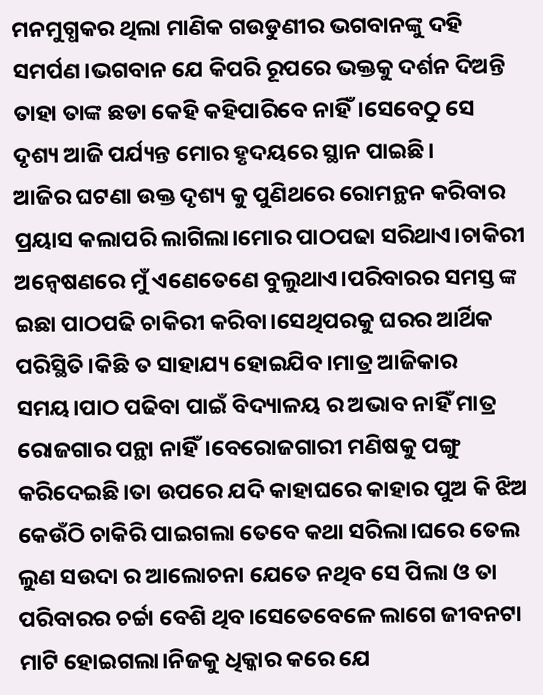ମନମୁଗ୍ଧକର ଥିଲା ମାଣିକ ଗଉଡୁଣୀର ଭଗବାନଙ୍କୁ ଦହି ସମର୍ପଣ।ଭଗବାନ ଯେ କିପରି ରୂପରେ ଭକ୍ତକୁ ଦର୍ଶନ ଦିଅନ୍ତି ତାହା ତାଙ୍କ ଛଡା କେହି କହିପାରିବେ ନାହିଁ।ସେବେଠୁ ସେ ଦୃଶ୍ୟ ଆଜି ପର୍ଯ୍ୟନ୍ତ ମୋର ହୃଦୟରେ ସ୍ଥାନ ପାଇଛି।
ଆଜିର ଘଟଣା ଉକ୍ତ ଦୃଶ୍ୟ କୁ ପୁଣିଥରେ ରୋମନ୍ଥନ କରିବାର ପ୍ରୟାସ କଲାପରି ଲାଗିଲା।ମୋର ପାଠପଢା ସରିଥାଏ।ଚାକିରୀ ଅନ୍ୱେଷଣରେ ମୁଁ ଏଣେତେଣେ ବୁଲୁଥାଏ।ପରିବାରର ସମସ୍ତ ଙ୍କ ଇଛା ପାଠପଢି ଚାକିରୀ କରିବା।ସେଥିପରକୁ ଘରର ଆର୍ଥିକ ପରିସ୍ଥିତି।କିଛି ତ ସାହାଯ୍ୟ ହୋଇଯିବ।ମାତ୍ର ଆଜିକାର ସମୟ।ପାଠ ପଢିବା ପାଇଁ ବିଦ୍ୟାଳୟ ର ଅଭାବ ନାହିଁ ମାତ୍ର ରୋଜଗାର ପନ୍ଥା ନାହିଁ।ବେରୋଜଗାରୀ ମଣିଷକୁ ପଙ୍ଗୁ କରିଦେଇଛି।ତା ଉପରେ ଯଦି କାହାଘରେ କାହାର ପୁଅ କି ଝିଅ କେଉଁଠି ଚାକିରି ପାଇଗଲା ତେବେ କଥା ସରିଲା।ଘରେ ତେଲ ଲୁଣ ସଉଦା ର ଆଲୋଚନା ଯେତେ ନଥିବ ସେ ପିଲା ଓ ତା ପରିବାରର ଚର୍ଚ୍ଚା ବେଶି ଥିବ।ସେତେବେଳେ ଲାଗେ ଜୀବନଟା ମାଟି ହୋଇଗଲା।ନିଜକୁ ଧିକ୍କାର କରେ ଯେ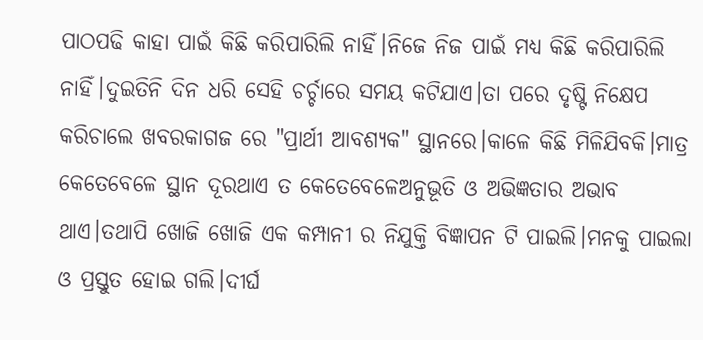ପାଠପଢି କାହା ପାଇଁ କିଛି କରିପାରିଲି ନାହିଁ।ନିଜେ ନିଜ ପାଇଁ ମଧ୍ୟ କିଛି କରିପାରିଲି ନାହିଁ।ଦୁଇତିନି ଦିନ ଧରି ସେହି ଚର୍ଚ୍ଚାରେ ସମୟ କଟିଯାଏ।ତା ପରେ ଦୃଷ୍ଟି ନିକ୍ଷେପ କରିଚାଲେ ଖବରକାଗଜ ରେ "ପ୍ରାର୍ଥୀ ଆବଶ୍ୟକ" ସ୍ଥାନରେ।କାଳେ କିଛି ମିଳିଯିବକି।ମାତ୍ର କେତେବେଳେ ସ୍ଥାନ ଦୂରଥାଏ ତ କେତେବେଳେଅନୁଭୂତି ଓ ଅଭିଜ୍ଞତାର ଅଭାବ ଥାଏ।ତଥାପି ଖୋଜି ଖୋଜି ଏକ କମ୍ପାନୀ ର ନିଯୁକ୍ତି ବିଜ୍ଞାପନ ଟି ପାଇଲି।ମନକୁ ପାଇଲା ଓ ପ୍ରସ୍ତୁତ ହୋଇ ଗଲି।ଦୀର୍ଘ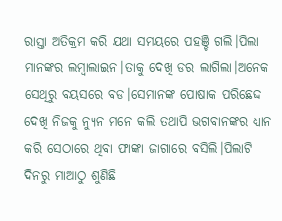ରାସ୍ତା ଅତିକ୍ରମ କରି ଯଥା ସମୟରେ ପହଞ୍ଚି ଗଲି।ପିଲା ମାନଙ୍କର ଲମ୍ବାଲାଇନ।ତାକୁ ଦେଖି ଡର ଲାଗିଲା।ଅନେକ ସେଥିରୁ ବୟସରେ ବଡ।ସେମାନଙ୍କ ପୋଷାକ ପରିଛେଦ୍ଦ ଦେଖି ନିଜକୁ ନ୍ୟୁନ ମନେ କଲି ତଥାପି ଭଗବାନଙ୍କର ଧ୍ୟାନ କରି ସେଠାରେ ଥିବା ଫାଙ୍କା ଜାଗାରେ ବସିଲି।ପିଲାଟି ଦିନରୁ ମାଆଠୁ ଶୁଣିଛି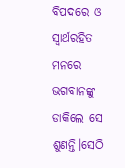ବିପଦରେ ଓ ସ୍ୱାର୍ଥରହିତ ମନରେ ଭଗବାନଙ୍କୁ ଡାକିଲେ ସେ ଶୁଣନ୍ତି।ସେଠି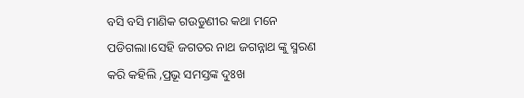ବସି ବସି ମାଣିକ ଗଉଡୁଣୀର କଥା ମନେ ପଡିଗଲା।ସେହି ଜଗତର ନାଥ ଜଗନ୍ନାଥ ଙ୍କୁ ସ୍ମରଣ କରି କହିଲି ,ପ୍ରଭୂ ସମସ୍ତଙ୍କ ଦୁଃଖ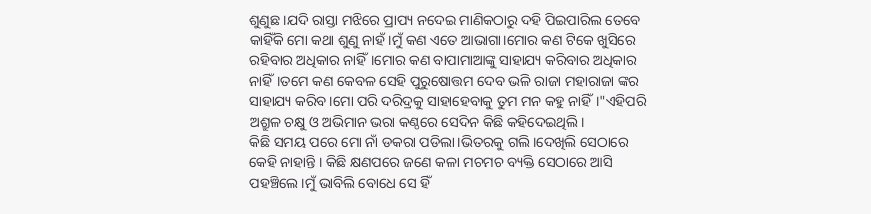ଶୁଣୁଛ ।ଯଦି ରାସ୍ତା ମଝିରେ ପ୍ରାପ୍ୟ ନଦେଇ ମାଣିକଠାରୁ ଦହି ପିଇପାରିଲ ତେବେ କାହିଁକି ମୋ କଥା ଶୁଣୁ ନାହଁ।ମୁଁ କଣ ଏତେ ଆଭାଗା।ମୋର କଣ ଟିକେ ଖୁସିରେ ରହିବାର ଅଧିକାର ନାହିଁ।ମୋର କଣ ବାପାମାଆଙ୍କୁ ସାହାଯ୍ୟ କରିବାର ଅଧିକାର ନାହିଁ।ତମେ କଣ କେବଳ ସେହି ପୁରୁଷୋତ୍ତମ ଦେବ ଭଳି ରାଜା ମହାରାଜା ଙ୍କର ସାହାଯ୍ୟ କରିବ।ମୋ ପରି ଦରିଦ୍ରକୁ ସାହାହେବାକୁ ତୁମ ମନ କହୁ ନାହିଁ।"ଏହିପରି ଅଶ୍ରୁଳ ଚକ୍ଷୁ ଓ ଅଭିମାନ ଭରା କଣ୍ଠରେ ସେଦିନ କିଛି କହିଦେଇଥିଲି।
କିଛି ସମୟ ପରେ ମୋ ନାଁ ଡକରା ପଡିଲା।ଭିତରକୁ ଗଲି।ଦେଖିଲି ସେଠାରେ କେହି ନାହାନ୍ତି । କିଛି କ୍ଷଣପରେ ଜଣେ କଳା ମଚମଚ ବ୍ୟକ୍ତି ସେଠାରେ ଆସି ପହଞ୍ଚିଲେ।ମୁଁ ଭାବିଲି ବୋଧେ ସେ ହିଁ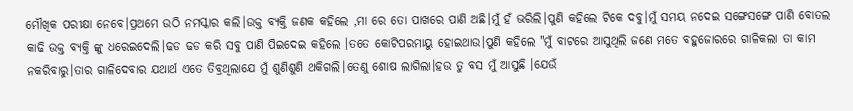ମୌଖିକ ପରୀକ୍ଷା ନେବେ।ପ୍ରଥମେ ଉଠି ନମସ୍କାର କଲି।ଉକ୍ତ ବ୍ୟକ୍ତି ଜଣକ କହିଲେ ,ମା ରେ ତୋ ପାଖରେ ପାଣି ଅଛି।ମୁଁ ହଁ ଭରିଲି।ପୁଣି କହିଲେ ଟିକେ ଦବୁ।ମୁଁ ସମୟ ନଦେଇ ସଙ୍ଗେସଙ୍ଗେ ପାଣି ବୋତଲ କାଢି ଉକ୍ତ ବ୍ୟକ୍ତି ଙ୍କୁ ଧରେଇଦେଲି।ଢଡ ଢଡ କରି ସବୁ ପାଣି ପିଇଦେଇ କହିଲେ ।ତତେ କୋଟିପରମାୟୁ ହୋଇଥାଉ।ପୁଣି କହିଲେ "ମୁଁ ବାଟରେ ଆସୁଥିଲି ଜଣେ ମତେ ବହୁଜୋରରେ ଗାଳିକଲା ତା କାମ ନକରିବାରୁ।ତାର ଗାଳିଦେବାର ଯଥାର୍ଥ ଏତେ ତିବ୍ରଥିଲାଯେ ମୁଁ ଶୁଣିଶୁଣି ଥକିଗଲି।ତେଣୁ ଶୋଷ ଲାଗିଲା।ହଉ ତୁ ବସ ମୁଁ ଆସୁଛି ।ଯେଉଁ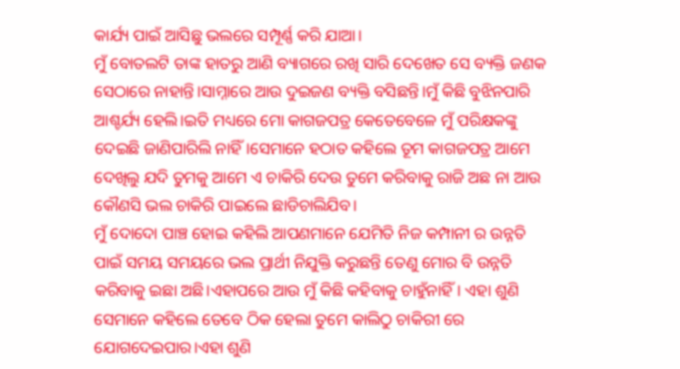କାର୍ଯ୍ୟ ପାଇଁ ଆସିଛୁ ଭଲରେ ସମ୍ପୂର୍ଣ୍ଣ କରି ଯାଆ।
ମୁଁ ବୋତଲଟି ତାଙ୍କ ହାତରୁ ଆଣି ବ୍ୟାଗରେ ରଖି ସାରି ଦେଖେତ ସେ ବ୍ୟକ୍ତି ଜଣକ ସେଠାରେ ନାହାନ୍ତି।ସାମ୍ନାରେ ଆଉ ଦୁଇଜଣ ବ୍ୟକ୍ତି ବସିଛନ୍ତି।ମୁଁ କିଛି ବୁଝିନପାରି ଆଶ୍ଚର୍ଯ୍ୟ ହେଲି।ଇତି ମଧ୍ୟରେ ମୋ କାଗଜପତ୍ର କେତେବେଳେ ମୁଁ ପରିକ୍ଷକଙ୍କୁ ଦେଇଛି ଜାଣିପାରିଲି ନାହିଁ।ସେମାନେ ହଠାତ କହିଲେ ତୂମ କାଗଜପତ୍ର ଆମେ ଦେଖିଲୁ ଯଦି ତୁମକୁ ଆମେ ଏ ଚାକିରି ଦେଉ ତୁମେ କରିବାକୁ ରାଜି ଅଛ ନା ଆଉ କୌଣସି ଭଲ ଚାକିରି ପାଇଲେ ଛାଡିଚାଲିଯିବ।
ମୁଁ ଦୋଦୋ ପାଞ୍ଚ ହୋଇ କହିଲି ଆପଣମାନେ ଯେମିତି ନିଜ କମ୍ପାନୀ ର ଉନ୍ନତି ପାଇଁ ସମୟ ସମୟରେ ଭଲ ପ୍ରାର୍ଥୀ ନିଯୁକ୍ତି କରୁଛନ୍ତି ତେଣୁ ମୋର ବି ଉନ୍ନତି କରିବାକୁ ଇଛା ଅଛି।ଏହାପରେ ଆଉ ମୁଁ କିଛି କହିବାକୁ ଚାହୁଁନାହିଁ। ଏହା ଶୁଣି ସେମାନେ କହିଲେ ତେବେ ଠିକ ହେଲା ତୁମେ କାଲିଠୁ ଚାକିରୀ ରେ ଯୋଗଦେଇପାର।ଏହା ଶୁଣି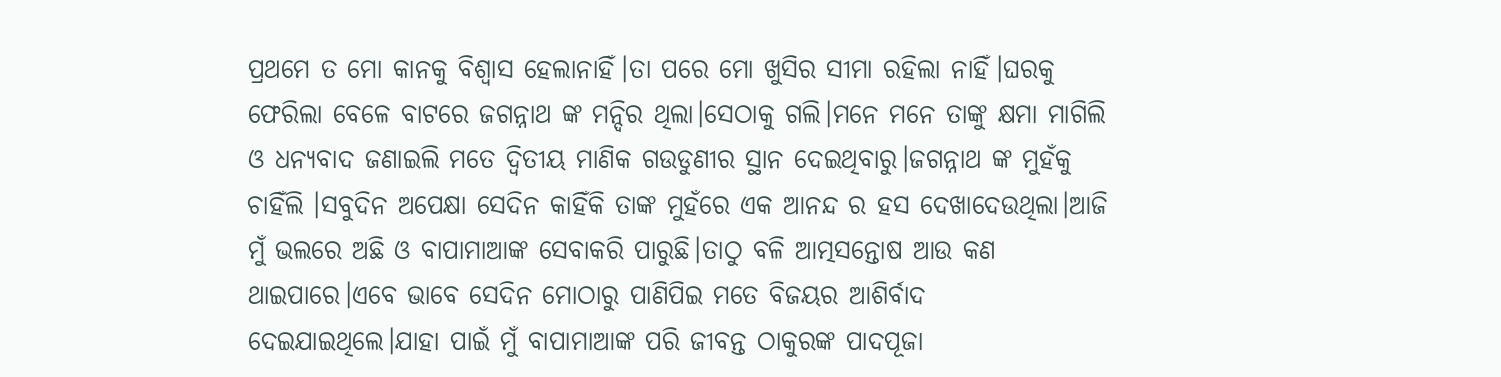ପ୍ରଥମେ ତ ମୋ କାନକୁ ବିଶ୍ୱାସ ହେଲାନାହିଁ।ତା ପରେ ମୋ ଖୁସିର ସୀମା ରହିଲା ନାହିଁ।ଘରକୁ ଫେରିଲା ବେଳେ ବାଟରେ ଜଗନ୍ନାଥ ଙ୍କ ମନ୍ଦିର ଥିଲା।ସେଠାକୁ ଗଲି।ମନେ ମନେ ତାଙ୍କୁ କ୍ଷମା ମାଗିଲି ଓ ଧନ୍ୟବାଦ ଜଣାଇଲି ମତେ ଦ୍ୱିତୀୟ ମାଣିକ ଗଉଡୁଣୀର ସ୍ଥାନ ଦେଇଥିବାରୁ।ଜଗନ୍ନାଥ ଙ୍କ ମୁହଁକୁ ଚାହିଁଲି ।ସବୁଦିନ ଅପେକ୍ଷା ସେଦିନ କାହିଁକି ତାଙ୍କ ମୁହଁରେ ଏକ ଆନନ୍ଦ ର ହସ ଦେଖାଦେଉଥିଲା।ଆଜି ମୁଁ ଭଲରେ ଅଛି ଓ ବାପାମାଆଙ୍କ ସେବାକରି ପାରୁଛି।ତାଠୁ ବଳି ଆତ୍ମସନ୍ତୋଷ ଆଉ କଣ ଥାଇପାରେ।ଏବେ ଭାବେ ସେଦିନ ମୋଠାରୁ ପାଣିପିଇ ମତେ ବିଜୟର ଆଶିର୍ବାଦ ଦେଇଯାଇଥିଲେ।ଯାହା ପାଇଁ ମୁଁ ବାପାମାଆଙ୍କ ପରି ଜୀବନ୍ତ ଠାକୁରଙ୍କ ପାଦପୂଜା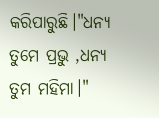କରିପାରୁଛି।"ଧନ୍ୟ ତୁମେ ପ୍ରଭୁ ,ଧନ୍ୟ ତୁମ ମହିମା।"